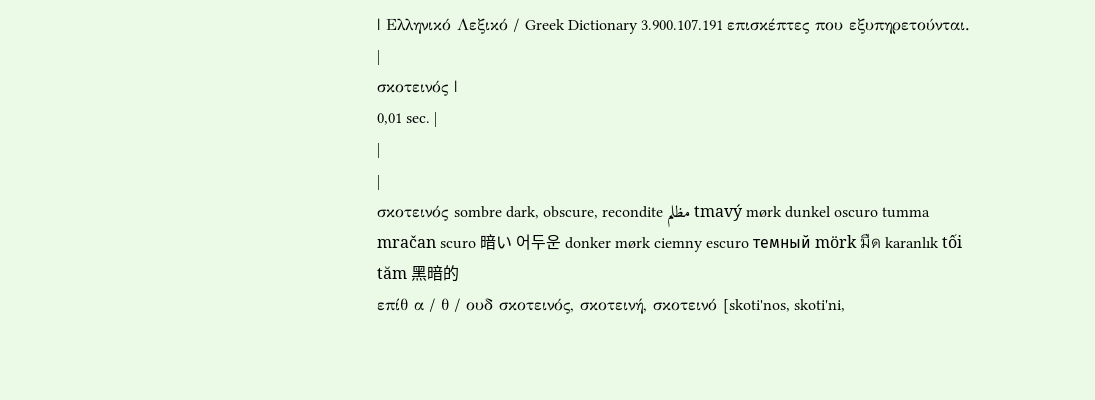| Ελληνικό Λεξικό / Greek Dictionary 3.900.107.191 επισκέπτες που εξυπηρετούνται. |
σκοτεινός |
0,01 sec. |
|
|
σκοτεινός sombre dark, obscure, recondite مظلم tmavý mørk dunkel oscuro tumma mračan scuro 暗い 어두운 donker mørk ciemny escuro темный mörk มืด karanlık tối tăm 黑暗的
επίθ α / θ / ουδ σκοτεινός, σκοτεινή, σκοτεινό [skoti'nos, skoti'ni,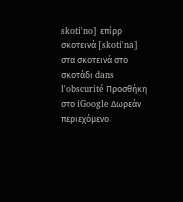skoti'no] επίρρ σκοτεινά [skoti'na] στα σκοτεινά στο σκοτάδι dans l'obscurité Προσθήκη στο iGoogle Δωρεάν περιεχόμενο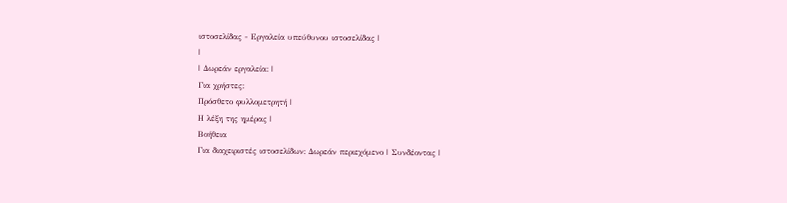ιστοσελίδας - Εργαλεία υπεύθυνου ιστοσελίδας |
|
| Δωρεάν εργαλεία: |
Για χρήστες:
Πρόσθετο φυλλομετρητή |
Η λέξη της ημέρας |
Βοήθεια
Για διαχειριστές ιστοσελίδων: Δωρεάν περιεχόμενο | Συνδέοντας |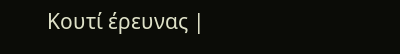Κουτί έρευνας |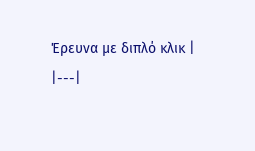Έρευνα με διπλό κλικ |
|---|